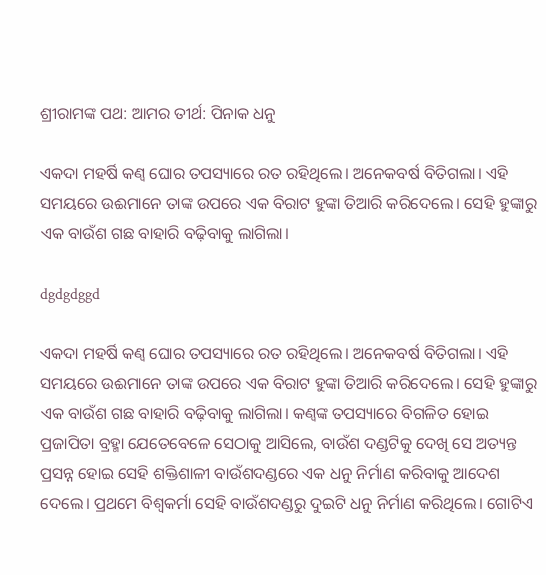ଶ୍ରୀରାମଙ୍କ ପଥ: ଆମର ତୀର୍ଥ: ପିନାକ ଧନୁ

ଏକଦା ମହର୍ଷି ‌କଣ୍ବ ଘୋର ତପସ୍ୟାରେ ରତ ରହିଥିଲେ। ଅନେକବର୍ଷ ବିତିଗଲା। ଏହି ସମୟରେ ଉଈମାନେ ତାଙ୍କ ଉପରେ ଏକ ବିରାଟ ହୁଙ୍କା ତିଆରି କରିଦେଲେ। ସେହି ହୁଙ୍କାରୁ  ଏକ ବାଉଁଶ ଗଛ ବାହାରି ବଢ଼ିବାକୁ ଲାଗିଲା।

dgdgdggd

ଏକଦା ମହର୍ଷି ‌କଣ୍ବ ଘୋର ତପସ୍ୟାରେ ରତ ରହିଥିଲେ। ଅନେକବର୍ଷ ବିତିଗଲା। ଏହି ସମୟରେ ଉଈମାନେ ତାଙ୍କ ଉପରେ ଏକ ବିରାଟ ହୁଙ୍କା ତିଆରି କରିଦେଲେ। ସେହି ହୁଙ୍କାରୁ  ଏକ ବାଉଁଶ ଗଛ ବାହାରି ବଢ଼ିବାକୁ ଲାଗିଲା। କଣ୍ବଙ୍କ ତପସ୍ୟାରେ ବିଗଳିତ ହୋଇ ପ୍ରଜାପିତା ବ୍ରହ୍ମା ଯେତେବେଳେ ସେଠାକୁ ଆସିଲେ, ବାଉଁଶ ଦଣ୍ଡଟିକୁ ଦେଖି ସେ ଅତ୍ୟନ୍ତ ପ୍ରସନ୍ନ ହୋଇ ସେହି ଶକ୍ତିଶାଳୀ ବାଉଁଶଦଣ୍ଡରେ ଏକ ଧନୁ ନିର୍ମାଣ କରିବାକୁ ଆଦେଶ ଦେଲେ। ପ୍ରଥମେ ବିଶ୍ବକର୍ମା ସେହି ବାଉଁଶଦଣ୍ଡରୁ ଦୁଇଟି ଧନୁ ନିର୍ମାଣ କରିଥିଲେ। ଗୋଟିଏ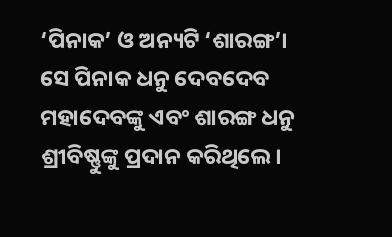‘ପିନାକ’ ଓ ଅନ୍ୟଟି ‘ଶାରଙ୍ଗ’। ସେ ପିନାକ ଧନୁ ଦେବଦେବ ମହାଦେବଙ୍କୁ ଏବଂ ଶାରଙ୍ଗ ଧନୁ ଶ୍ରୀବିଷ୍ଣୁଙ୍କୁ ପ୍ରଦାନ କରିଥିଲେ।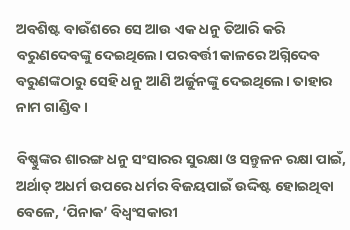ଅବଶିଷ୍ଟ ବାଉଁଶରେ ସେ ଆଉ ଏକ ଧନୁ ତିଆରି କରି ବରୁଣଦେବଙ୍କୁ ଦେଇଥିଲେ। ପରବର୍ତ୍ତୀ କାଳରେ ଅଗ୍ନିଦେବ ବରୁଣଙ୍କଠାରୁ ସେହି ଧନୁ ଆଣି ଅର୍ଜୁନଙ୍କୁ ଦେଇଥିଲେ। ତାହାର ନାମ ଗାଣ୍ଡିବ।

ବିଷ୍ଣୁଙ୍କର ଶାରଙ୍ଗ ଧନୁ ସଂସାରର ସୁରକ୍ଷା ଓ ସନ୍ତୁଳନ ରକ୍ଷା ପାଇଁ, ଅର୍ଥାତ୍‌ ଅଧର୍ମ ଉପରେ ଧର୍ମର ବିଜୟପାଇଁ ଉଦ୍ଦିଷ୍ଟ ହୋଇଥିବା ବେଳେ, ‘ପିନାକ’ ବିଧ୍ବଂସକାରୀ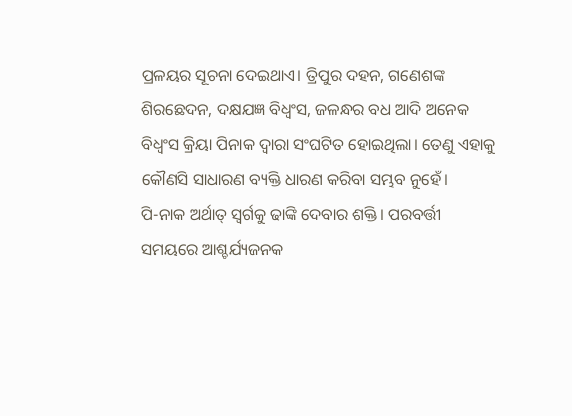ପ୍ରଳୟର ସୂଚନା ଦେଇଥାଏ। ତ୍ରିପୁର ଦହନ, ଗଣେଶଙ୍କ ଶିରଛେଦନ, ଦକ୍ଷଯଜ୍ଞ ବିଧ୍ବଂସ, ଜଳନ୍ଧର ବଧ ଆଦି ଅନେକ ବି‌ଧ୍ବଂସ କ୍ରିୟା ପିନାକ ଦ୍ବାରା ସଂଘଟିତ ହୋଇଥିଲା। ତେଣୁ ଏହାକୁ କୌଣସି ସାଧାରଣ ବ୍ୟକ୍ତି ଧାରଣ କରିବା ସମ୍ଭବ ନୁହେଁ।
ପି-ନାକ ଅର୍ଥାତ୍ ସ୍ବର୍ଗକୁ ଢାଙ୍କି ଦେବାର ଶକ୍ତି। ପରବର୍ତ୍ତୀ ସମୟରେ ଆଶ୍ଚର୍ଯ୍ୟଜନକ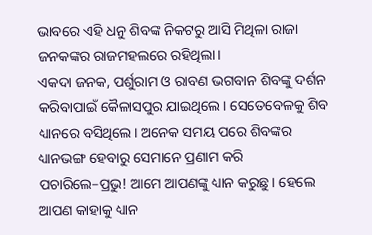ଭାବରେ ଏହି ଧନୁ ଶିବଙ୍କ ନିକଟରୁ ଆସି ମିଥିଳା ରାଜା ଜନକଙ୍କର ରାଜମହଲରେ ରହିଥିଲା।
ଏକଦା ଜନକ, ପର୍ଶୁରାମ ଓ ରାବଣ ଭଗବାନ ଶିବଙ୍କୁ ଦର୍ଶନ କରିବାପାଇଁ କୈଳାସପୁର ଯାଇଥିଲେ। ସେତେବେଳକୁ ଶିବ ଧ୍ୟାନରେ ବସିଥିଲେ। ଅନେକ ସମୟ ପରେ ଶିବଙ୍କର ଧ୍ୟାନଭଙ୍ଗ ହେବାରୁ ସେମାନେ ପ୍ରଣାମ କରି ପଚାରିଲେ–ପ୍ରଭୁ! ଆମେ ଆପଣଙ୍କୁ ଧ୍ୟାନ କରୁଛୁ। ହେଲେ ଆପଣ କାହାକୁ ଧ୍ୟାନ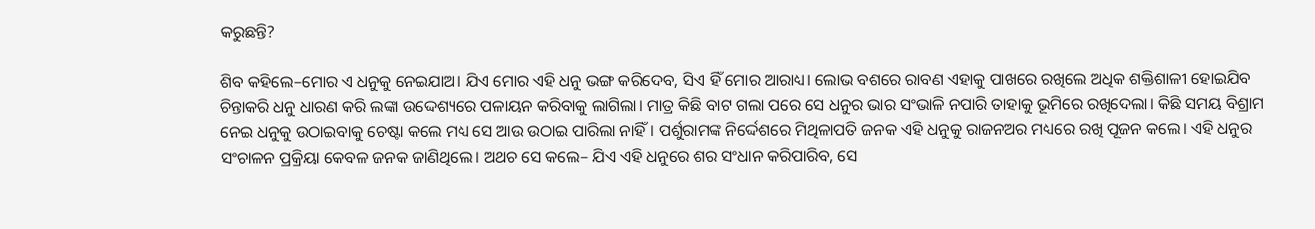କରୁଛନ୍ତି?

ଶିବ କହିଲେ–ମୋର ଏ ଧନୁକୁ ନେଇଯାଅ। ଯିଏ ମୋର ଏହି ଧନୁ ଭଙ୍ଗ କରିଦେବ, ସିଏ ହିଁ ମୋର ଆରାଧ୍ୟ। ଲୋଭ ବଶରେ ରାବଣ ଏହାକୁ ପାଖରେ ରଖିଲେ ଅଧିକ ଶକ୍ତିଶାଳୀ ହୋଇଯିବ ଚିନ୍ତାକରି ଧନୁ ଧାରଣ କରି ଲଙ୍କା ଉଦ୍ଦେଶ୍ୟରେ ପଳାୟନ କରିବାକୁ ଲାଗିଲା। ମାତ୍ର କିଛି ବାଟ ଗଲା ପରେ ସେ ଧନୁର ଭାର ସଂଭାଳି ନପାରି ତାହାକୁ ଭୂମିରେ ରଖିଦେଲା। କିଛି ସମୟ ବିଶ୍ରାମ ନେଇ ଧନୁକୁ ଉଠାଇବାକୁ ଚେଷ୍ଟା କଲେ ମଧ୍ୟ ସେ ଆଉ ଉଠାଇ ପାରିଲା ନାହିଁ। ପର୍ଶୁରାମଙ୍କ ନିର୍ଦ୍ଦେଶରେ ମିଥିଳାପତି ଜନକ ଏହି ଧନୁକୁ ରାଜନଅର ମଧ୍ୟରେ ରଖି ପୂଜନ କଲେ। ଏହି ଧନୁର ସଂଚାଳନ ପ୍ରକ୍ରିୟା କେବଳ ଜନକ ଜାଣିଥିଲେ। ଅଥଚ ସେ କଲେ– ଯିଏ ଏହି ଧନୁରେ ଶର ସଂଧାନ କରିପାରିବ, ସେ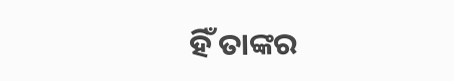ହିଁ ତାଙ୍କର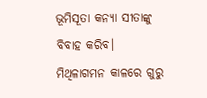ଭୂମିସୂତା କନ୍ୟା ସୀତାଙ୍କୁ ବିବାହ କରିବ। ମିଥିଳାଗମନ କାଳରେ ଗୁରୁ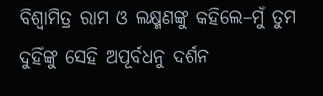ବିଶ୍ବାମିତ୍ର ରାମ ଓ ଲକ୍ଷ୍ମଣଙ୍କୁ କହିଲେ–ମୁଁ ତୁମ ଦୁହିଁଙ୍କୁ ସେହି ଅପୂର୍ବଧନୁ ଦର୍ଶନ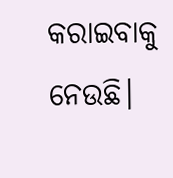କରାଇବାକୁ ନେଉଛି।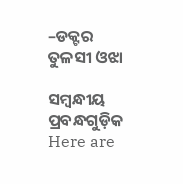–ଡକ୍ଟର ତୁଳସୀ ଓଝା

ସମ୍ବନ୍ଧୀୟ ପ୍ରବନ୍ଧଗୁଡ଼ିକ
Here are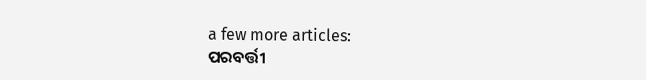a few more articles:
ପରବର୍ତ୍ତୀ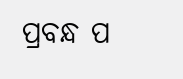ପ୍ରବନ୍ଧ ପ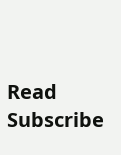Read
Subscribe